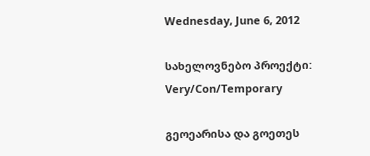Wednesday, June 6, 2012

სახელოვნებო პროექტი: Very/Con/Temporary

გეოეარისა და გოეთეს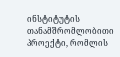ინსტიტუტის თანამშრომლობითი პროექტი, რომლის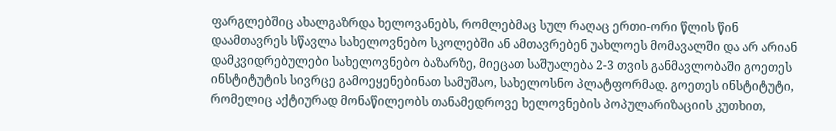ფარგლებშიც ახალგაზრდა ხელოვანებს, რომლებმაც სულ რაღაც ერთი-ორი წლის წინ დაამთავრეს სწავლა სახელოვნებო სკოლებში ან ამთავრებენ უახლოეს მომავალში და არ არიან დამკვიდრებულები სახელოვნებო ბაზარზე, მიეცათ საშუალება 2-3 თვის განმავლობაში გოეთეს ინსტიტუტის სივრცე გამოეყენებინათ სამუშაო, სახელოსნო პლატფორმად. გოეთეს ინსტიტუტი, რომელიც აქტიურად მონაწილეობს თანამედროვე ხელოვნების პოპულარიზაციის კუთხით,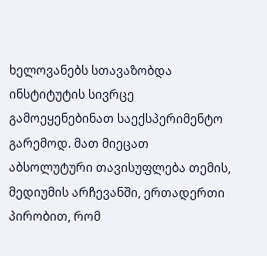ხელოვანებს სთავაზობდა ინსტიტუტის სივრცე გამოეყენებინათ საექსპერიმენტო გარემოდ. მათ მიეცათ აბსოლუტური თავისუფლება თემის, მედიუმის არჩევანში, ერთადერთი პირობით, რომ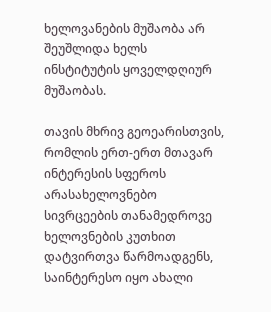ხელოვანების მუშაობა არ შეუშლიდა ხელს ინსტიტუტის ყოველდღიურ მუშაობას.

თავის მხრივ გეოეარისთვის, რომლის ერთ-ერთ მთავარ ინტერესის სფეროს არასახელოვნებო სივრცეების თანამედროვე ხელოვნების კუთხით დატვირთვა წარმოადგენს, საინტერესო იყო ახალი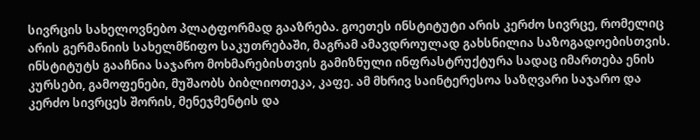სივრცის სახელოვნებო პლატფორმად გააზრება. გოეთეს ინსტიტუტი არის კერძო სივრცე, რომელიც არის გერმანიის სახელმწიფო საკუთრებაში, მაგრამ ამავდროულად გახსნილია საზოგადოებისთვის. ინსტიტუტს გააჩნია საჯარო მოხმარებისთვის გამიზნული ინფრასტრუქტურა სადაც იმართება ენის კურსები, გამოფენები, მუშაობს ბიბლიოთეკა, კაფე. ამ მხრივ საინტერესოა საზღვარი საჯარო და კერძო სივრცეს შორის, მენეჯმენტის და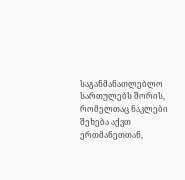საგანმანათლებლო სართულებს შორის, რომელთაც ნაკლები შეხება აქვთ ერთმანეთთან,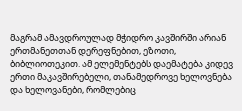მაგრამ ამავდროულად მჭიდრო კავშირში არიან ერთმანეთთან დერეფნებით, ეზოთი, ბიბლიოთეკით. ამ ელემენტებს დაემატება კიდევ ერთი მაკავშირებელი, თანამედროვე ხელოვნება და ხელოვანები, რომლებიც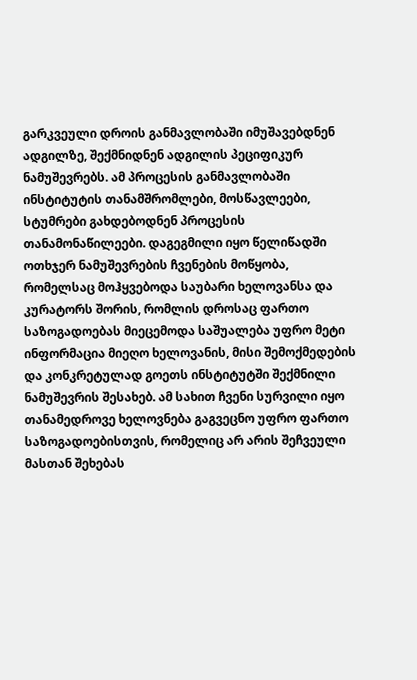გარკვეული დროის განმავლობაში იმუშავებდნენ ადგილზე, შექმნიდნენ ადგილის პეციფიკურ ნამუშევრებს. ამ პროცესის განმავლობაში ინსტიტუტის თანამშრომლები, მოსწავლეები, სტუმრები გახდებოდნენ პროცესის თანამონაწილეები. დაგეგმილი იყო წელიწადში ოთხჯერ ნამუშევრების ჩვენების მოწყობა, რომელსაც მოჰყვებოდა საუბარი ხელოვანსა და კურატორს შორის, რომლის დროსაც ფართო საზოგადოებას მიეცემოდა საშუალება უფრო მეტი ინფორმაცია მიეღო ხელოვანის, მისი შემოქმედების და კონკრეტულად გოეთს ინსტიტუტში შექმნილი ნამუშევრის შესახებ. ამ სახით ჩვენი სურვილი იყო თანამედროვე ხელოვნება გაგვეცნო უფრო ფართო საზოგადოებისთვის, რომელიც არ არის შეჩვეული მასთან შეხებას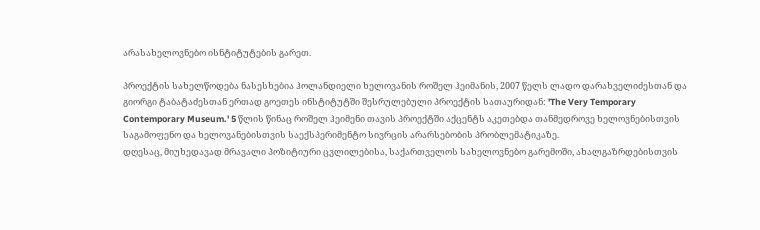არასახელოვნებო ისნტიტუტების გარეთ.

პროექტის სახელწოდება ნასესხებია ჰოლანდიელი ხელოვანის როშელ ჰეიმანის, 2007 წელს ლადო დარახველიძესთან და გიორგი ტაბატაძესთან ერთად გოეთეს ინსტიტუტში შესრულებული პროექტის სათაურიდან: 'The Very Temporary Contemporary Museum.' 5 წლის წინაც როშელ ჰეიმენი თავის პროექტში აქცენტს აკეთებდა თანმედროვე ხელოვნებისთვის საგამოფენო და ხელოვანებისთვის საექსპერიმენტო სივრცის არარსებობის პრობლემატიკაზე.
დღესაც, მიუხედავად მრავალი პოზიტიური ცვლილებისა, საქართველოს სახელოვნებო გარემოში, ახალგაზრდებისთვის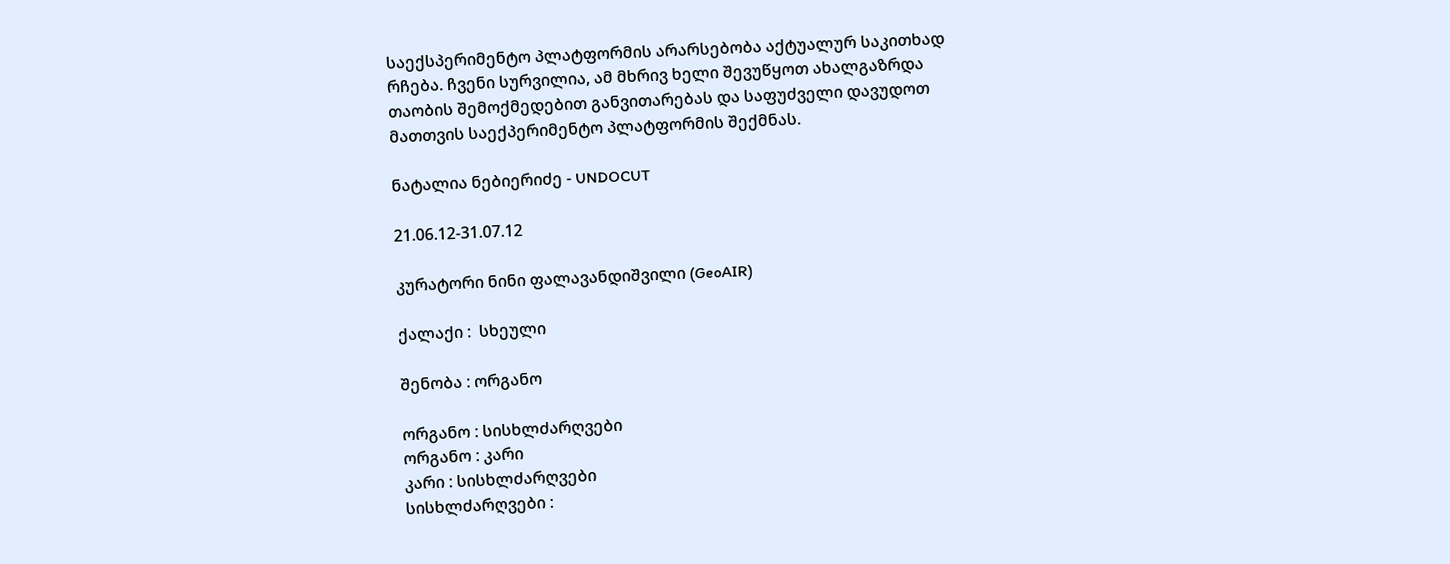საექსპერიმენტო პლატფორმის არარსებობა აქტუალურ საკითხად რჩება. ჩვენი სურვილია, ამ მხრივ ხელი შევუწყოთ ახალგაზრდა თაობის შემოქმედებით განვითარებას და საფუძველი დავუდოთ მათთვის საექპერიმენტო პლატფორმის შექმნას.

ნატალია ნებიერიძე - UNDOCUT

21.06.12-31.07.12

კურატორი ნინი ფალავანდიშვილი (GeoAIR)

ქალაქი :  სხეული

შენობა : ორგანო

ორგანო : სისხლძარღვები
ორგანო : კარი
კარი : სისხლძარღვები
სისხლძარღვები :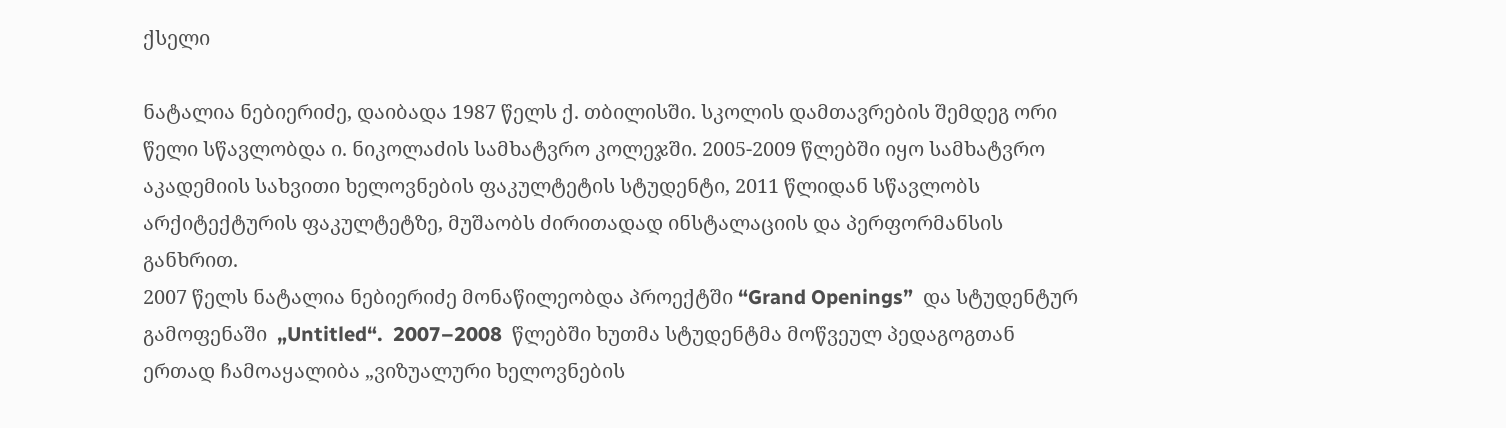ქსელი

ნატალია ნებიერიძე, დაიბადა 1987 წელს ქ. თბილისში. სკოლის დამთავრების შემდეგ ორი წელი სწავლობდა ი. ნიკოლაძის სამხატვრო კოლეჯში. 2005-2009 წლებში იყო სამხატვრო აკადემიის სახვითი ხელოვნების ფაკულტეტის სტუდენტი, 2011 წლიდან სწავლობს არქიტექტურის ფაკულტეტზე, მუშაობს ძირითადად ინსტალაციის და პერფორმანსის განხრით.
2007 წელს ნატალია ნებიერიძე მონაწილეობდა პროექტში “Grand Openings”  და სტუდენტურ გამოფენაში  „Untitled“.  2007–2008  წლებში ხუთმა სტუდენტმა მოწვეულ პედაგოგთან ერთად ჩამოაყალიბა „ვიზუალური ხელოვნების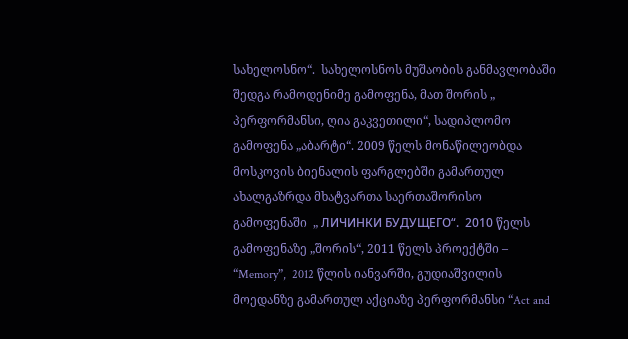სახელოსნო“.  სახელოსნოს მუშაობის განმავლობაში შედგა რამოდენიმე გამოფენა, მათ შორის „ პერფორმანსი, ღია გაკვეთილი“, სადიპლომო გამოფენა „აბარტი“. 2009 წელს მონაწილეობდა მოსკოვის ბიენალის ფარგლებში გამართულ ახალგაზრდა მხატვართა საერთაშორისო გამოფენაში  „ ЛИЧИНКИ БУДУЩЕГО“.  2010 წელს გამოფენაზე „შორის“, 2011 წელს პროექტში – “Memory”,  2012 წლის იანვარში, გუდიაშვილის მოედანზე გამართულ აქციაზე პერფორმანსი “Act and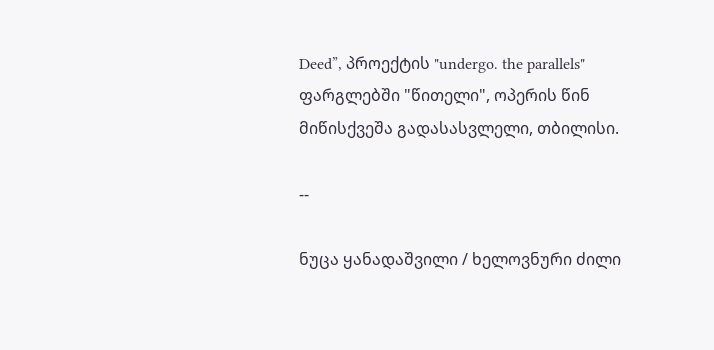Deed”, პროექტის "undergo. the parallels" ფარგლებში "წითელი", ოპერის წინ მიწისქვეშა გადასასვლელი, თბილისი.

--

ნუცა ყანადაშვილი / ხელოვნური ძილი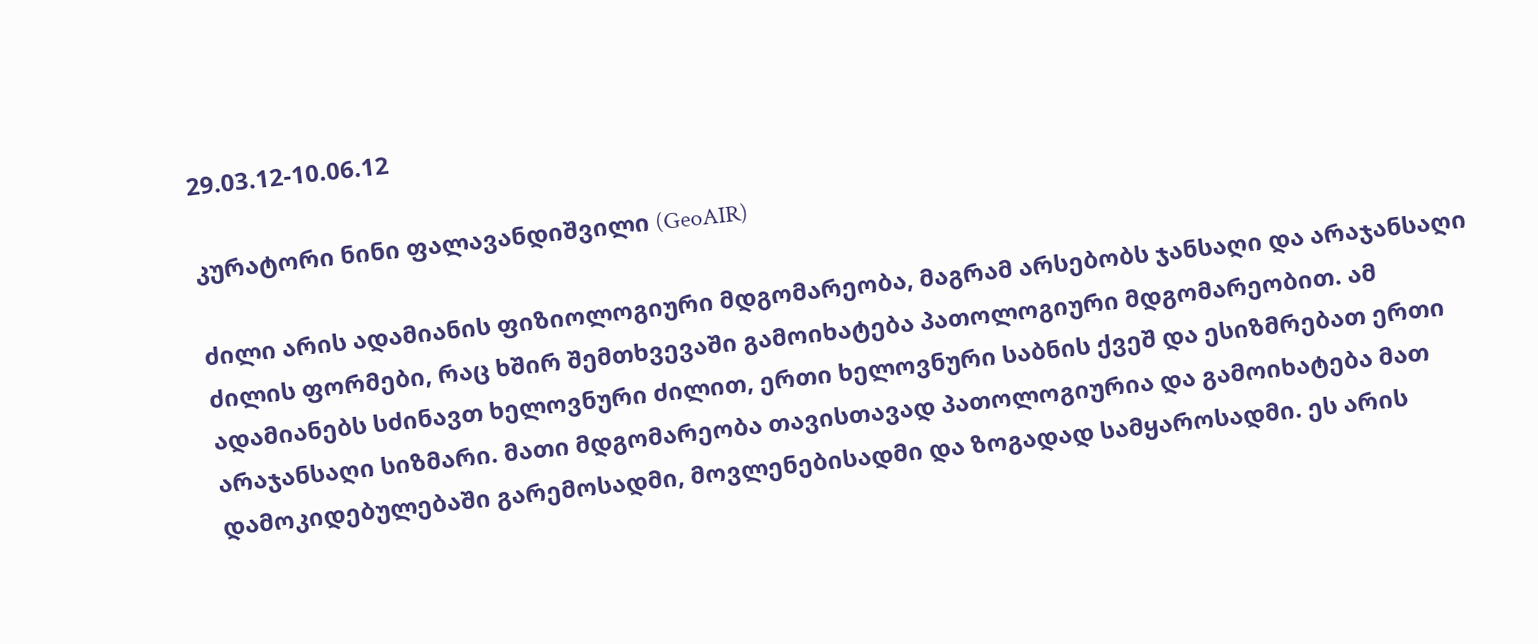29.03.12-10.06.12

კურატორი ნინი ფალავანდიშვილი (GeoAIR)

ძილი არის ადამიანის ფიზიოლოგიური მდგომარეობა, მაგრამ არსებობს ჯანსაღი და არაჯანსაღი ძილის ფორმები, რაც ხშირ შემთხვევაში გამოიხატება პათოლოგიური მდგომარეობით. ამ ადამიანებს სძინავთ ხელოვნური ძილით, ერთი ხელოვნური საბნის ქვეშ და ესიზმრებათ ერთი არაჯანსაღი სიზმარი. მათი მდგომარეობა თავისთავად პათოლოგიურია და გამოიხატება მათ დამოკიდებულებაში გარემოსადმი, მოვლენებისადმი და ზოგადად სამყაროსადმი. ეს არის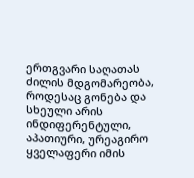ერთგვარი საღათას ძილის მდგომარეობა, როდესაც გონება და სხეული არის ინდიფერენტული, აპათიური, ურეაგირო ყველაფერი იმის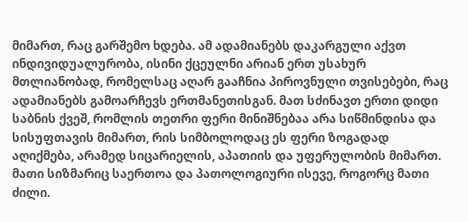მიმართ, რაც გარშემო ხდება. ამ ადამიანებს დაკარგული აქვთ ინდივიდუალურობა, ისინი ქცეულნი არიან ერთ უსახურ მთლიანობად, რომელსაც აღარ გააჩნია პიროვნული თვისებები, რაც ადამიანებს გამოარჩევს ერთმანეთისგან. მათ სძინავთ ერთი დიდი საბნის ქვეშ, რომლის თეთრი ფერი მინიშნებაა არა სიწმინდისა და სისუფთავის მიმართ, რის სიმბოლოდაც ეს ფერი ზოგადად აღიქმება, არამედ სიცარიელის, აპათიის და უფერულობის მიმართ. მათი სიზმარიც საერთოა და პათოლოგიური ისევე, როგორც მათი ძილი.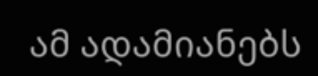ამ ადამიანებს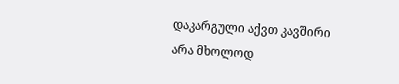დაკარგული აქვთ კავშირი არა მხოლოდ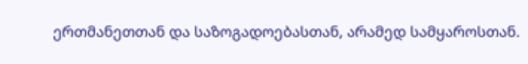ერთმანეთთან და საზოგადოებასთან, არამედ სამყაროსთან.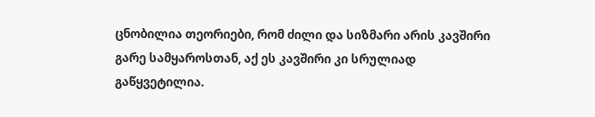ცნობილია თეორიები, რომ ძილი და სიზმარი არის კავშირი გარე სამყაროსთან, აქ ეს კავშირი კი სრულიად გაწყვეტილია.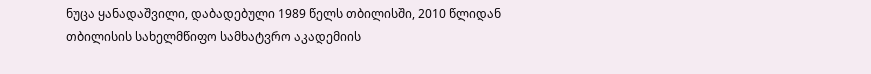ნუცა ყანადაშვილი, დაბადებული 1989 წელს თბილისში, 2010 წლიდან თბილისის სახელმწიფო სამხატვრო აკადემიის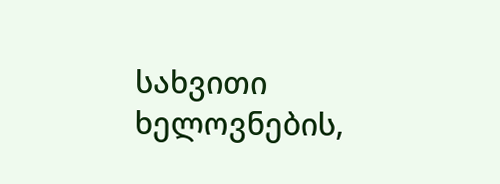სახვითი ხელოვნების,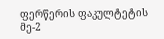ფერწერის ფაკულტეტის მე-2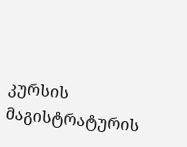კურსის მაგისტრატურის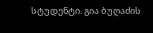სტუდენტი. გია ბუღაძის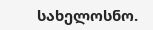სახელოსნო.